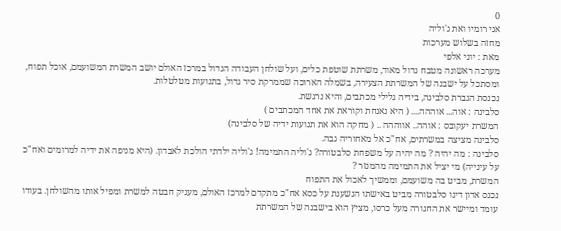0
אני רומיו ואת ג'וליה
מחזה בשלוש מערכות
מאת : יוני אלפי
מערכה ראשונה מטבח גדול מאוד, משרתת שוטפת כלים, ועל שולחן העבודה הגדול במרכז האולם יושב המשרת המשועמם, אוכל תפוח, ומסתכל על ישבנה של המשרתת הצעירה, בשמלה הארוכה שממרקת סיר גדול, בתנועות מטלטלות.
נכנסת הגברת סלבינה, בידיה גלילי מכתבים, והיא נרגשת.
סלבינה : אוה... אוההה.... ( היא נאנחת וקוראת את אחד המכתבים )
המשרת יעקובס : אוהה.. אווההה .. ( מחקה הוא את תנועות ידיה של סלבינה)
סלבינה מציצה במשרתים, אח"כ אל מאחוריה גבה.
סלבינה : מה יהיה ? מה יהיה על משפחת סלבטורה? ג'וליה התמימה! ג'וליה ילדתי הולכת לאבדון. (היא מניפה את ידיה למרומים ואח"כ על עינייה) מי יציל את התמימה מהמנזר ?
המשרת, מביט בה משועמם, וממשיך לאכול את התפוח
נכנס אדון דינו סלבטורה מביט באישתו הנשענת על כסא אח"כ מתקדם למרכז האולם, מעניק חבטה למשרת ומפיל אותו מהשולחן. בעודו עומד ומיישר את החגורה מעל כרסו, מציץ הוא בישבנה של המשרתת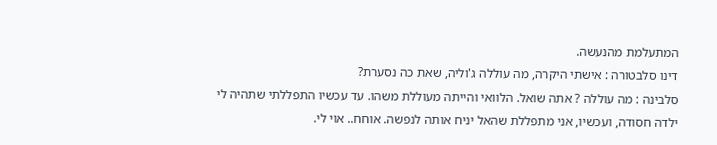המתעלמת מהנעשה.
דינו סלבטורה : אישתי היקרה, מה עוללה ג'וליה, שאת כה נסערת?
סלבינה : מה עוללה ? אתה שואל. הלוואי והייתה מעוללת משהו. עד עכשיו התפללתי שתהיה לי ילדה חסודה, ועכשיו, אני מתפללת שהאל יניח אותה לנפשה. אוחח.. אוי לי.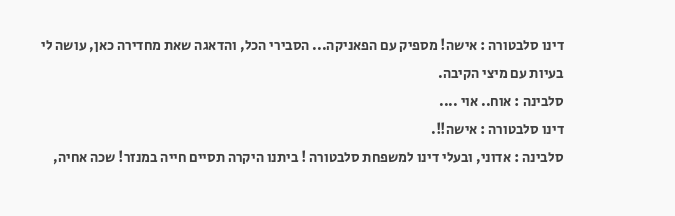דינו סלבטורה : אישה! מספיק עם הפאניקה... הסבירי הכל, והדאגה שאת מחדירה כאן, עושה לי בעיות עם מיצי הקיבה.
סלבינה : אוח.. אוי ....
דינו סלבטורה : אישה!!.
סלבינה : אדוני, ובעלי דינו למשפחת סלבטורה ! ביתנו היקרה תסיים חייה במנזר! שכה אחיה,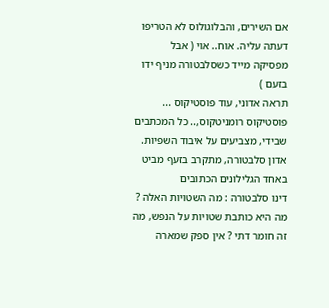אם השירים, והבלוגולוס לא הטריפו דעתה עליה. אוח.. אוי ( אבל מפסיקה מייד כשסלבטורה מניף ידו בזעם )
תראה אדוני, עוד פוסטיקוס ... פוסטיקוס רומניטקוס,.. כל המכתבים שבידי, מצביעים על איבוד השפיות.
אדון סלבטורה, מתקרב בזעף מביט באחד הגלילונים הכתובים
דינו סלבטורה : מה השטויות האלה ? מה היא כותבת שטויות על הנפש, מה זה חומר דתי ? אין ספק שמארה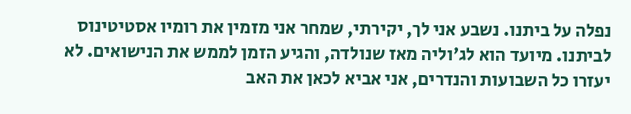נפלה על ביתנו. נשבע אני לך, יקירתי, שמחר אני מזמין את רומיו אסטיטינוס לביתנו. מיועד הוא לג'וליה מאז שנולדה, והגיע הזמן לממש את הנישואים. לא יעזרו כל השבועות והנדרים, אני אביא לכאן את האב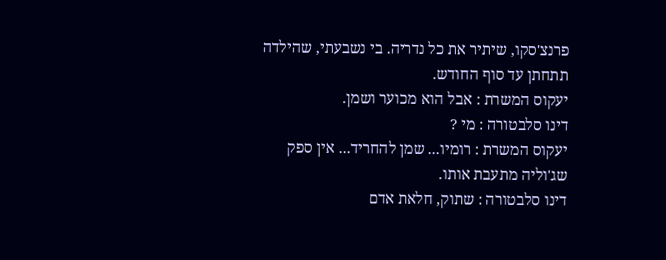פרנצ'סקו, שיתיר את כל נדריה. בי נשבעתי, שהילדה תתחתן עד סוף החודש.
יעקוס המשרת : אבל הוא מכוער ושמן.
דינו סלבטורה : מי ?
יעקוס המשרת : רומיו... שמן להחריד... אין ספק שג'וליה מתעבת אותו.
דינו סלבטורה : שתוק, חלאת אדם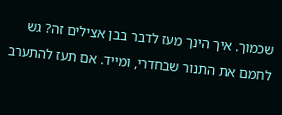שכמוך. איך הינך מעז לדבר בבן אצילים זה? גש לחמם את התנור שבחדרי, ומייד. אם תעז להתערב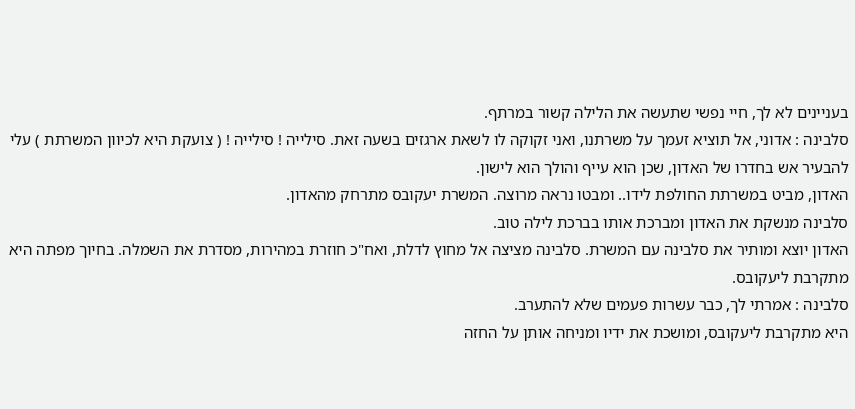בעניינים לא לך, חיי נפשי שתעשה את הלילה קשור במרתף.
סלבינה : אדוני, אל תוציא זעמך על משרתנו, ואני זקוקה לו לשאת ארגזים בשעה זאת. סילייה ! סילייה ! ( צועקת היא לכיוון המשרתת ) עלי להבעיר אש בחדרו של האדון, שכן הוא עייף והולך הוא לישון.
האדון, מביט במשרתת החולפת לידו.. ומבטו נראה מרוצה. המשרת יעקובס מתרחק מהאדון.
סלבינה מנשקת את האדון ומברכת אותו בברכת לילה טוב.
האדון יוצא ומותיר את סלבינה עם המשרת. סלבינה מציצה אל מחוץ לדלת, ואח"כ חוזרת במהירות, מסדרת את השמלה. בחיוך מפתה היא מתקרבת ליעקובס.
סלבינה : אמרתי לך, כבר עשרות פעמים שלא להתערב.
היא מתקרבת ליעקובס, ומושכת את ידיו ומניחה אותן על החזה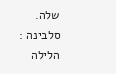שלה.
סלבינה : הלילה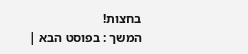בחצות!
המשך : בפוסט הבא |